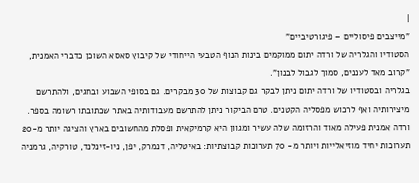|
"מייצבים פיסוליים – פיגורטיביים"
הסטודיו והגלריה של ורדה יתום ממוקמים בינות הנוף הטבעי הייחודי של קיבוץ סאסא השוכן כדברי האמנית, "קרוב מאד לעננים, סמוך לגבול לבנון".
בגלריה ובסטודיו של ורדה יתום ניתן לבקר גם קבוצות של 30 מבקרים. גם בסופי השבוע ובחגים, ולהתרשם מיצירותיה ואף לרכוש מפסליה הקטנים. טרם הביקור ניתן להתרשם מעבודותיה באתר שכתובתו רשומה בספר. ורדה אמנית פעילה מאוד והרזומה שלה עשיר ומגוון היא קרמיקאית ופסלת מהחשובים בארץ והציגה יותר מ-20 תערוכות יחיד מוזיאלייות ויותר מ- 70 תערוכות קבוצתיות: באיטליה, דנמרק, יפן, ניו-זינלנד, טורקיה, גרמניה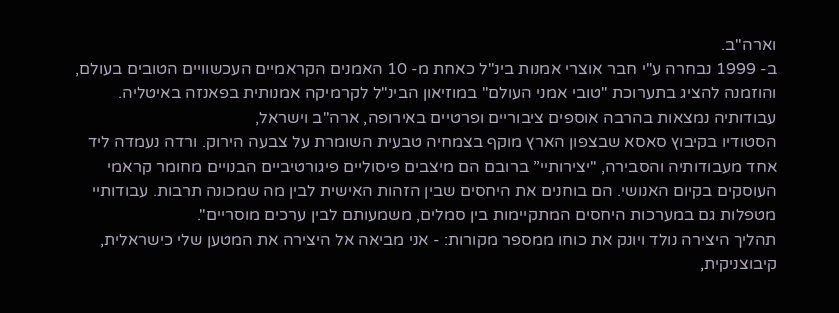וארה"ב.
ב- 1999 נבחרה ע"י חבר אוצרי אמנות בינ"ל כאחת מ- 10 האמנים הקראמיים העכשוויים הטובים בעולם, והוזמנה להציג בתערוכת "טובי אמני העולם" במוזיאון הבינ"ל לקרמיקה אמנותית בפאנזה באיטליה. עבודותיה נמצאות בהרבה אוספים ציבוריים ופרטיים באירופה, ארה"ב וישראל,
הסטודיו בקיבוץ סאסא שבצפון הארץ מוקף בצמחיה טבעית השומרת על צבעה הירוק. ורדה נעמדה ליד אחד מעבודותיה והסבירה, "יצירותיי” ברובם הם מיצבים פיסוליים פיגורטיביים הבנויים מחומר קראמי העוסקים בקיום האנושי. הם בוחנים את היחסים שבין הזהות האישית לבין מה שמכונה תרבות. עבודותיי מטפלות גם במערכות היחסים המתקיימות בין סמלים, משמעותם לבין ערכים מוסריים".
תהליך היצירה נולד ויונק את כוחו ממספר מקורות: - אני מביאה אל היצירה את המטען שלי כישראלית, קיבוצניקית,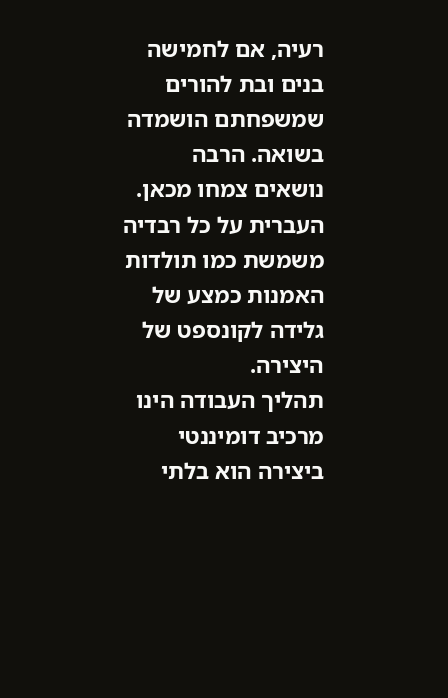רעיה, אם לחמישה בנים ובת להורים שמשפחתם הושמדה בשואה. הרבה נושאים צמחו מכאן.
העברית על כל רבדיה משמשת כמו תולדות האמנות כמצע של גלידה לקונספט של היצירה.
תהליך העבודה הינו מרכיב דומיננטי ביצירה הוא בלתי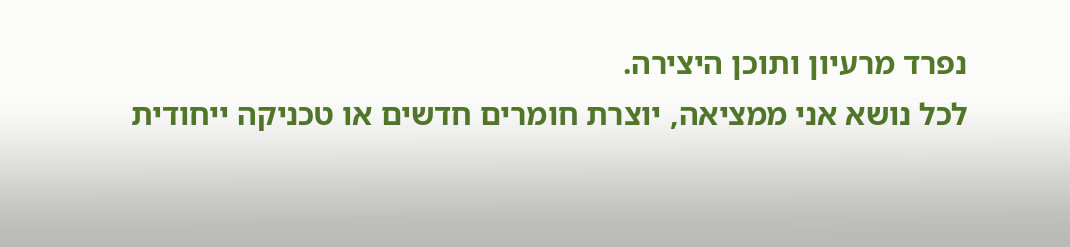נפרד מרעיון ותוכן היצירה.
לכל נושא אני ממציאה, יוצרת חומרים חדשים או טכניקה ייחודית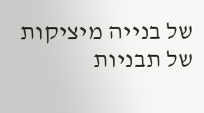של בנייה מיציקות של תבניות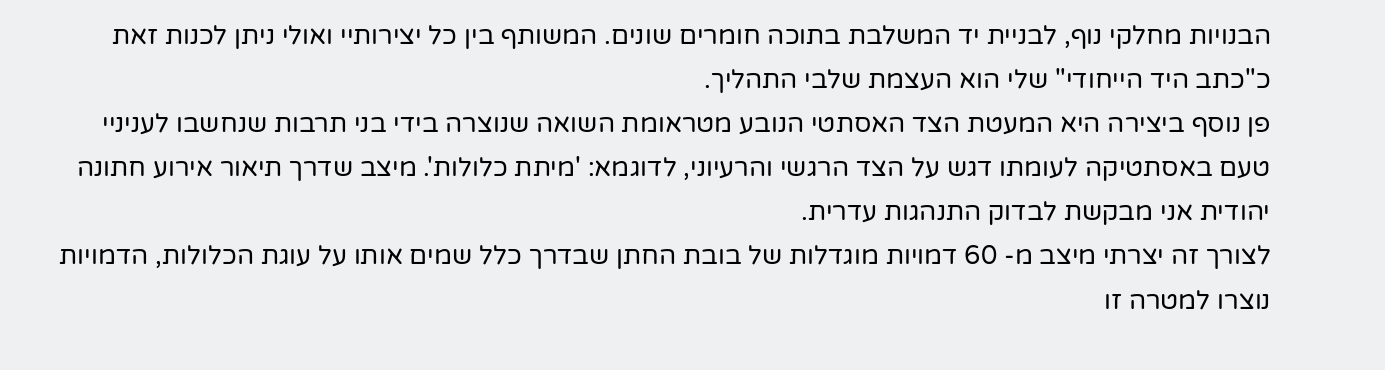הבנויות מחלקי נוף, לבניית יד המשלבת בתוכה חומרים שונים. המשותף בין כל יצירותיי ואולי ניתן לכנות זאת כ"כתב היד הייחודי" שלי הוא העצמת שלבי התהליך.
פן נוסף ביצירה היא המעטת הצד האסתטי הנובע מטראומת השואה שנוצרה בידי בני תרבות שנחשבו לעניניי טעם באסתטיקה לעומתו דגש על הצד הרגשי והרעיוני, לדוגמא: 'מיתת כלולות'. מיצב שדרך תיאור אירוע חתונה יהודית אני מבקשת לבדוק התנהגות עדרית.
לצורך זה יצרתי מיצב מ- 60 דמויות מוגדלות של בובת החתן שבדרך כלל שמים אותו על עוגת הכלולות, הדמויות נוצרו למטרה זו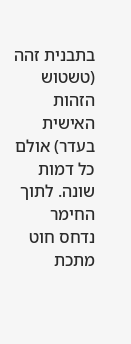בתבנית זהה (טשטוש הזהות האישית בעדר) אולם כל דמות שונה. לתוך החימר נדחס חוט מתכת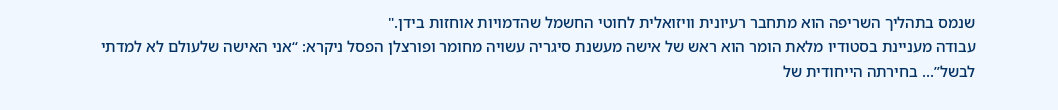שנמס בתהליך השריפה הוא מתחבר רעיונית וויזואלית לחוטי החשמל שהדמויות אוחזות בידן."
עבודה מעניינת בסטודיו מלאת הומר הוא ראש של אישה מעשנת סיגריה עשויה מחומר ופורצלן הפסל ניקרא: “אני האישה שלעולם לא למדתי לבשל”... בחירתה הייחודית של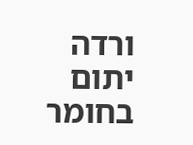ורדה יתום בחומר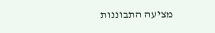מציעה התבוננות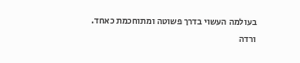בעולמה העשוי בדרך פשוטה ומתוחכמת כאחד.
ורדה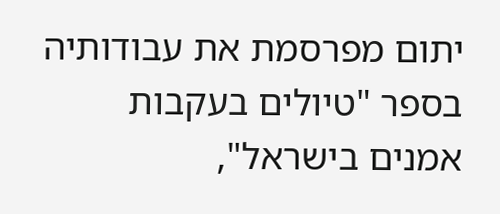יתום מפרסמת את עבודותיה בספר "טיולים בעקבות אמנים בישראל",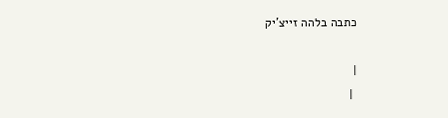כתבה בלהה זייצ'יק

|
 |